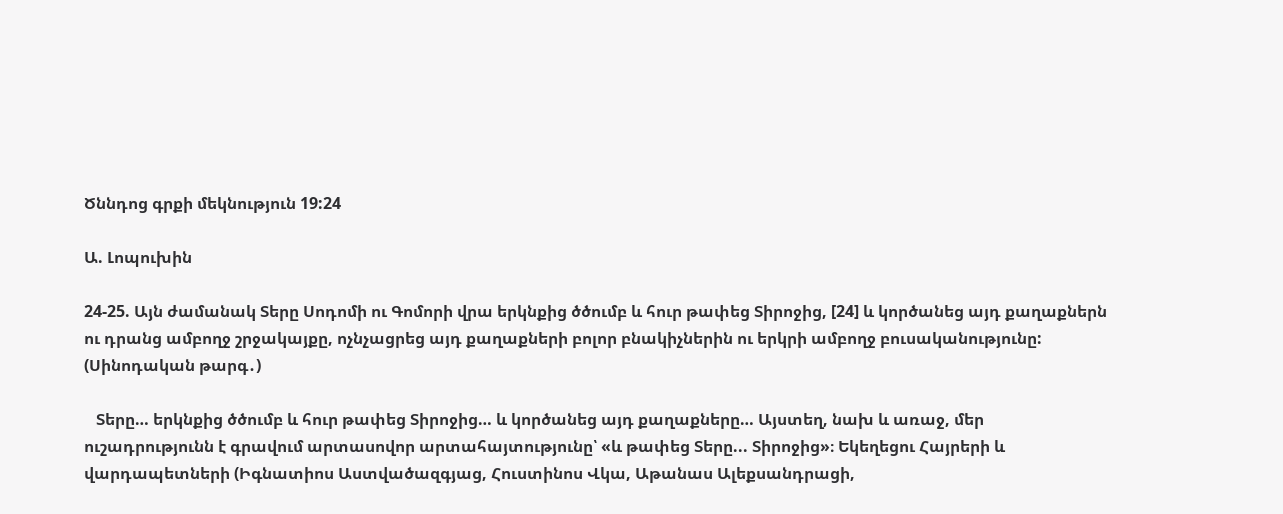Ծննդոց գրքի մեկնություն 19:24

Ա. Լոպուխին

24-25. Այն ժամանակ Տերը Սոդոմի ու Գոմորի վրա երկնքից ծծումբ և հուր թափեց Տիրոջից, [24] և կործանեց այդ քաղաքներն ու դրանց ամբողջ շրջակայքը, ոչնչացրեց այդ քաղաքների բոլոր բնակիչներին ու երկրի ամբողջ բուսականությունը: (Սինոդական թարգ․)

   Տերը… երկնքից ծծումբ և հուր թափեց Տիրոջից… և կործանեց այդ քաղաքները… Այստեղ, նախ և առաջ, մեր ուշադրությունն է գրավում արտասովոր արտահայտությունը՝ «և թափեց Տերը... Տիրոջից»։ Եկեղեցու Հայրերի և վարդապետների (Իգնատիոս Աստվածազգյաց, Հուստինոս Վկա, Աթանաս Ալեքսանդրացի,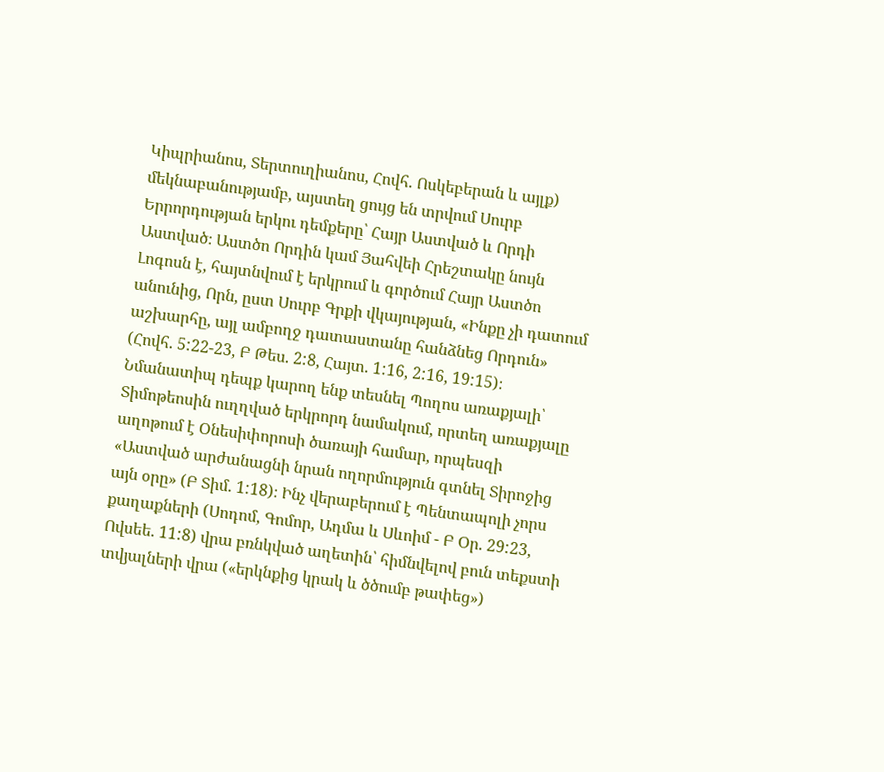Կիպրիանոս, Տերտուղիանոս, Հովհ. Ոսկեբերան և այլք) մեկնաբանությամբ, այստեղ ցույց են տրվում Սուրբ Երրորդության երկու դեմքերը՝ Հայր Աստված և Որդի Աստված։ Աստծո Որդին կամ Յահվեի Հրեշտակը նույն Լոգոսն է, հայտնվում է երկրում և գործում Հայր Աստծո անունից, Որն, ըստ Սուրբ Գրքի վկայության, «Ինքը չի դատում աշխարհը, այլ ամբողջ դատաստանը հանձնեց Որդուն» (Հովհ. 5:22-23, Բ Թես. 2:8, Հայտ. 1:16, 2:16, 19:15)։ Նմանատիպ դեպք կարող ենք տեսնել Պողոս առաքյալի՝ Տիմոթեոսին ուղղված երկրորդ նամակում, որտեղ առաքյալը աղոթում է Օնեսիփորոսի ծառայի համար, որպեսզի «Աստված արժանացնի նրան ողորմություն գտնել Տիրոջից այն օրը» (Բ Տիմ. 1:18)։ Ինչ վերաբերում է Պենտապոլի չորս քաղաքների (Սոդոմ, Գոմոր, Ադմա և Սևոիմ - Բ Օր. 29:23, Ովսեե. 11:8) վրա բռնկված աղետին՝ հիմնվելով բուն տեքստի տվյալների վրա («երկնքից կրակ և ծծումբ թափեց»)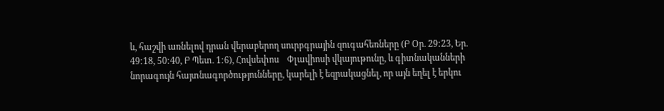և, հաշվի առնելով դրան վերաբերող սուրբգրային զուգահեռները (Բ Օր. 29:23, Եր. 49:18, 50:40, Բ Պետ. 1:6), Հովսեփոս    Փլավիոսի վկայութունը, և գիտնականների նորագույն հայտնագործությունները, կարելի է եզրակացնել, որ այն եղել է երկու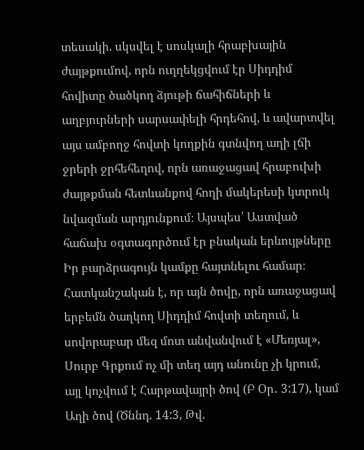տեսակի. սկսվել է սոսկալի հրաբխային ժայթքումով, որն ուղղեկցվում էր Սիդդիմ հովիտը ծածկող ձյութի ճահիճների և աղբյուրների սարսափելի հրդեհով, և ավարտվել այս ամբողջ հովտի կողքին գտնվող աղի լճի ջրերի ջրհեհեղով, որն առաջացավ հրաբուխի ժայթքման հետևանքով հողի մակերեսի կտրուկ նվազման արդյունքում։ Այսպես՝ Աստված հաճախ օգտագործում էր բնական երևույթները Իր բարձրագույն կամքը հայտնելու համար։ Հատկանշական է, որ այն ծովը, որն առաջացավ երբեմն ծաղկող Սիդդիմ հովտի տեղում, և սովորաբար մեզ մոտ անվանվում է «Մեռյալ», Սուրբ Գրքում ոչ մի տեղ այդ անունը չի կրում, այլ կոչվում է Հարթավայրի ծով (Բ Օր․ 3:17), կամ Աղի ծով (Ծննդ. 14:3, Թվ.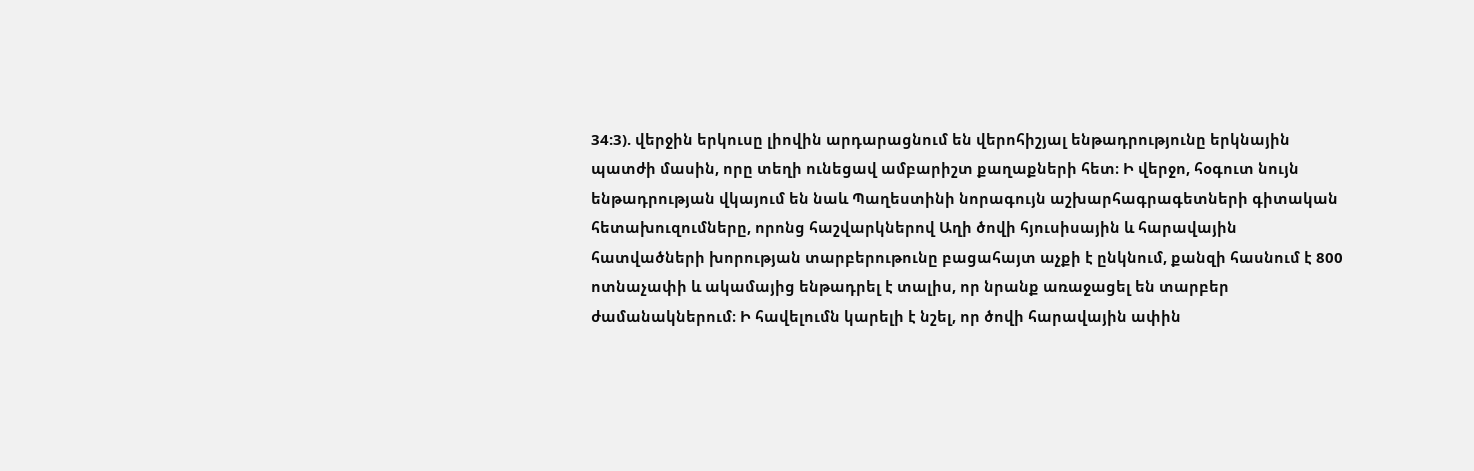34:3). վերջին երկուսը լիովին արդարացնում են վերոհիշյալ ենթադրությունը երկնային պատժի մասին, որը տեղի ունեցավ ամբարիշտ քաղաքների հետ։ Ի վերջո, հօգուտ նույն ենթադրության վկայում են նաև Պաղեստինի նորագույն աշխարհագրագետների գիտական հետախուզումները, որոնց հաշվարկներով Աղի ծովի հյուսիսային և հարավային հատվածների խորության տարբերութունը բացահայտ աչքի է ընկնում, քանզի հասնում է 800 ոտնաչափի և ակամայից ենթադրել է տալիս, որ նրանք առաջացել են տարբեր ժամանակներում։ Ի հավելումն կարելի է նշել, որ ծովի հարավային ափին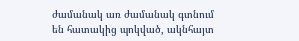ժամանակ առ ժամանակ գտնում են հատակից պոկված, ակնհայտ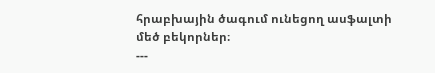հրաբխային ծագում ունեցող ասֆալտի մեծ բեկորներ։
---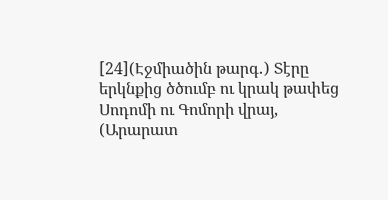[24](Էջմիածին թարգ․) Տէրը երկնքից ծծումբ ու կրակ թափեց Սոդոմի ու Գոմորի վրայ,
(Արարատ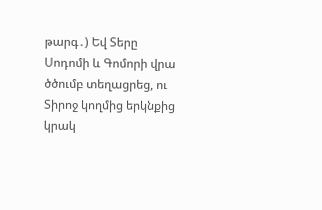թարգ․) Եվ Տերը Սոդոմի և Գոմորի վրա ծծումբ տեղացրեց, ու Տիրոջ կողմից երկնքից կրակ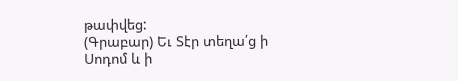թափվեց:
(Գրաբար) Եւ Տէր տեղա՛ց ի Սոդոմ և ի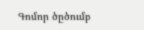Գոմոր ծըծումբ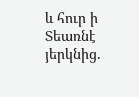և հուր ի Տեառնէ յերկնից.